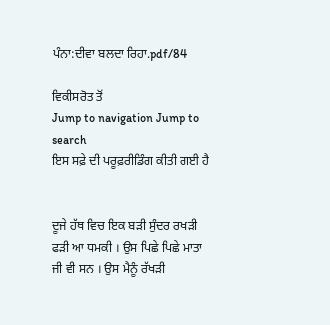ਪੰਨਾ:ਦੀਵਾ ਬਲਦਾ ਰਿਹਾ.pdf/84

ਵਿਕੀਸਰੋਤ ਤੋਂ
Jump to navigation Jump to search
ਇਸ ਸਫ਼ੇ ਦੀ ਪਰੂਫ਼ਰੀਡਿੰਗ ਕੀਤੀ ਗਈ ਹੈ


ਦੂਜੇ ਹੱਥ ਵਿਚ ਇਕ ਬੜੀ ਸੁੰਦਰ ਰਖੜੀ ਫੜੀ ਆ ਧਮਕੀ । ਉਸ ਪਿਛੇ ਪਿਛੇ ਮਾਤਾ ਜੀ ਵੀ ਸਨ । ਉਸ ਮੈਨੂੰ ਰੱਖੜੀ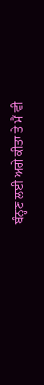ਬੰਨ੍ਹਣ ਲਈ ਅਗੇ ਕੀਤਾ ਤੇ ਮੈਂ ਵੀ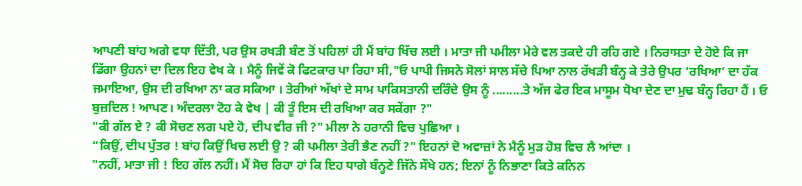ਆਪਣੀ ਬਾਂਹ ਅਗੇ ਵਧਾ ਦਿੱਤੀ, ਪਰ ਉਸ ਰਖੜੀ ਬੰਣ ਤੋਂ ਪਹਿਲਾਂ ਹੀ ਮੈਂ ਬਾਂਹ ਖਿੱਚ ਲਈ । ਮਾਤਾ ਜੀ ਪਮੀਲਾ ਮੇਰੇ ਵਲ ਤਕਦੇ ਹੀ ਰਹਿ ਗਏ । ਨਿਰਾਸਤਾ ਦੇ ਹੋਏ ਕਿ ਜਾ ਡਿੱਗਾ ਉਹਨਾਂ ਦਾ ਦਿਲ ਇਹ ਵੇਖ ਕੇ । ਮੈਨੂੰ ਜਿਵੇਂ ਕੋ ਫਿਟਕਾਰ ਪਾ ਰਿਹਾ ਸੀ,"ਓ ਪਾਪੀ ਜਿਸਨੇ ਸੋਲਾਂ ਸਾਲ ਸੱਚੇ ਪਿਆ ਨਾਲ ਰੱਖੜੀ ਬੰਨ੍ਹ ਕੇ ਤੇਰੇ ਉਪਰ ‘ਰਖਿਆ’ ਦਾ ਹੱਕ ਜਮਾਇਆ, ਉਸ ਦੀ ਰਖਿਆ ਨਾ ਕਰ ਸਕਿਆ । ਤੇਰੀਆਂ ਅੱਖਾਂ ਦੇ ਸਾਮ ਪਾਕਿਸਤਾਨੀ ਦਰਿੰਦੇ ਉਸ ਨੂੰ .........ਤੇ ਅੱਜ ਫੇਰ ਇਕ ਮਾਸੂਮ ਧੋਖਾ ਦੇਣ ਦਾ ਮੁਢ ਬੰਨ੍ਹ ਰਿਹਾ ਹੈਂ । ਓ ਬੁਜ਼ਦਿਲ ! ਆਪਣ। ਅੰਦਰਲਾ ਟੋਹ ਕੇ ਵੇਖ | ਕੀ ਤੂੰ ਇਸ ਦੀ ਰਖਿਆ ਕਰ ਸਕੇਂਗਾ ?"
"ਕੀ ਗੱਲ ਏ ? ਕੀ ਸੋਚਣ ਲਗ ਪਏ ਹੋ, ਦੀਪ ਵੀਰ ਜੀ ?" ਮੀਲਾ ਨੇ ਹਰਾਨੀ ਵਿਚ ਪੁਛਿਆ ।
“ਕਿਉਂ, ਦੀਪ ਪੁੱਤਰ ! ਬਾਂਹ ਕਿਉਂ ਖਿਚ ਲਈ ਉ ? ਕੀ ਪਮੀਲਾ ਤੇਰੀ ਭੈਣ ਨਹੀਂ ?" ਇਹਨਾਂ ਦੋ ਅਵਾਜ਼ਾਂ ਨੇ ਮੈਨੂੰ ਮੁੜ ਹੋਸ਼ ਵਿਚ ਲੈ ਆਂਦਾ ।
"ਨਹੀਂ, ਮਾਤਾ ਜੀ ! ਇਹ ਗੱਲ ਨਹੀਂ। ਮੈਂ ਸੋਚ ਰਿਹਾ ਹਾਂ ਕਿ ਇਹ ਧਾਗੇ ਬੰਨ੍ਹਣੇ ਜਿੱਨੇ ਸੌਖੇ ਹਨ; ਇਨਾਂ ਨੂੰ ਨਿਭਾਣਾ ਕਿਤੇ ਕਨਿਨ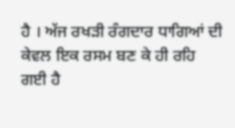ਹੈ । ਅੱਜ ਰਖੜੀ ਰੰਗਦਾਰ ਧਾਗਿਆਂ ਦੀ ਕੇਵਲ ਇਕ ਰਸਮ ਬਣ ਕੇ ਹੀ ਰਹਿ ਗਈ ਹੈ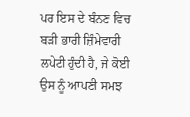ਪਰ ਇਸ ਦੇ ਬੰਨਣ ਵਿਚ ਬੜੀ ਭਾਰੀ ਜ਼ਿੰਮੇਵਾਰੀ ਲਪੇਟੀ ਹੁੰਦੀ ਹੈ, ਜੇ ਕੋਈ ਉਸ ਨੂੰ ਆਪਣੀ ਸਮਝ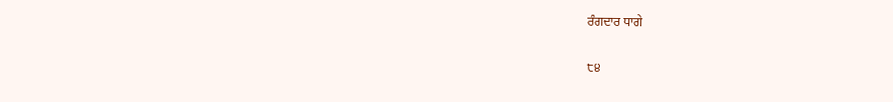ਰੰਗਦਾਰ ਧਾਗੇ

੮੪